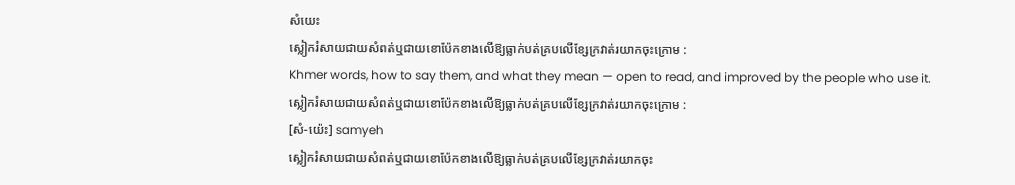សំយេះ
ស្លៀករំសាយជាយសំពត់ឬជាយខោប៉ែកខាងលើឱ្យធ្លាក់បត់គ្របលើខ្សែក្រវាត់រយាកចុះក្រោម :
Khmer words, how to say them, and what they mean — open to read, and improved by the people who use it.
ស្លៀករំសាយជាយសំពត់ឬជាយខោប៉ែកខាងលើឱ្យធ្លាក់បត់គ្របលើខ្សែក្រវាត់រយាកចុះក្រោម :
[សំ-យ៉េះ] samyeh
ស្លៀករំសាយជាយសំពត់ឬជាយខោប៉ែកខាងលើឱ្យធ្លាក់បត់គ្របលើខ្សែក្រវាត់រយាកចុះ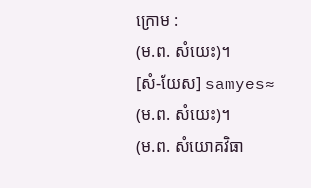ក្រោម :
(ម.ព. សំយេះ)។
[សំ-យែស] samyes≈
(ម.ព. សំយេះ)។
(ម.ព. សំយោគវិធា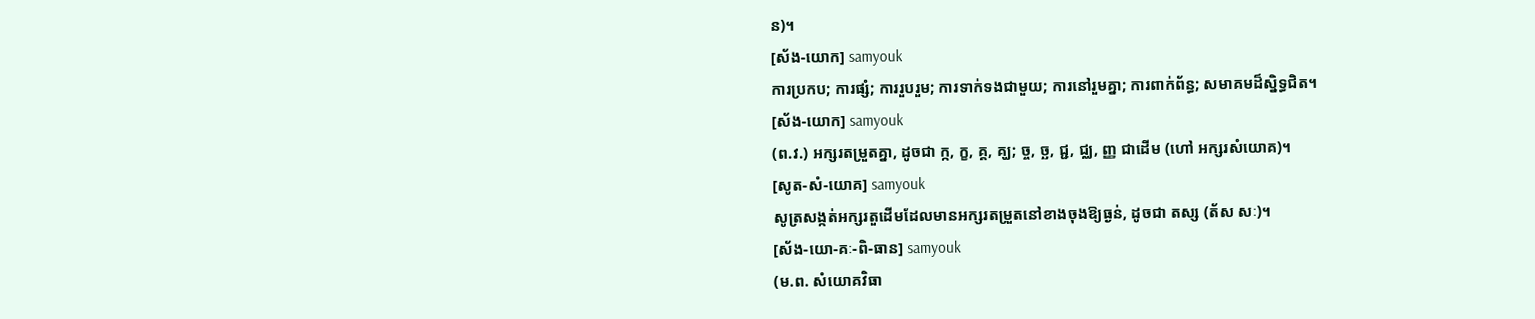ន)។
[ស័ង-យោក] samyouk
ការប្រកប; ការផ្សំ; ការរួបរួម; ការទាក់ទងជាមួយ; ការនៅរួមគ្នា; ការពាក់ព័ន្ធ; សមាគមដ៏ស្និទ្ធជិត។
[ស័ង-យោក] samyouk
(ព.វ.) អក្សរតម្រួតគ្នា, ដូចជា ក្ក, ក្ខ, គ្គ, គ្ឃ; ច្ច, ច្ឆ, ជ្ជ, ជ្ឈ, ញ្ញ ជាដើម (ហៅ អក្សរសំយោគ)។
[សូត-សំ-យោគ] samyouk
សូត្រសង្កត់អក្សរតួដើមដែលមានអក្សរតម្រួតនៅខាងចុងឱ្យធ្ងន់, ដូចជា តស្ស (ត័ស សៈ)។
[ស័ង-យោ-គៈ-ពិ-ធាន] samyouk
(ម.ព. សំយោគវិធា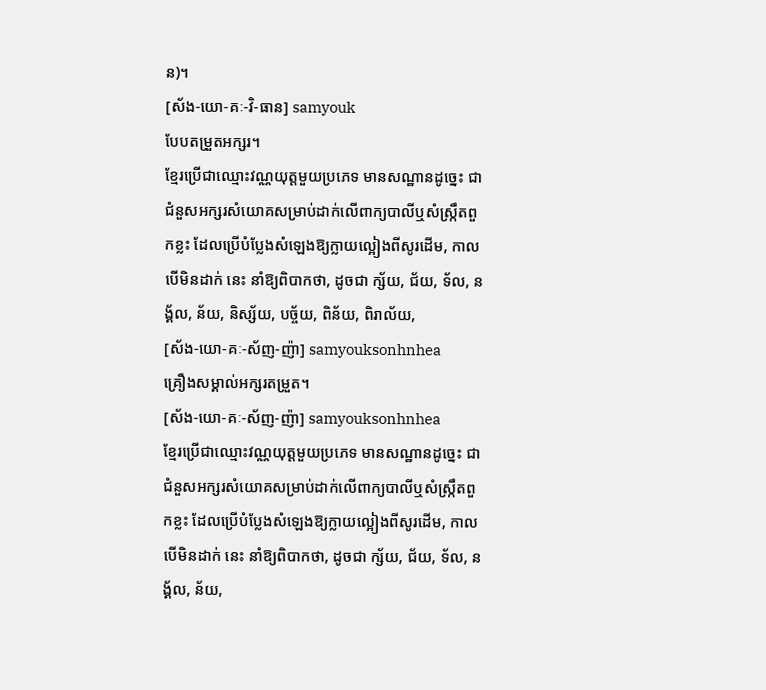ន)។
[ស័ង-យោ-គៈ-វិ-ធាន] samyouk
បែបតម្រួតអក្សរ។
ខ្មែរប្រើជាឈ្មោះវណ្ណយុត្តមួយប្រភេទ មានសណ្ឋានដូច្នេះ ជាជំនួសអក្សរសំយោគសម្រាប់ដាក់លើពាក្យបាលីឬសំស្ក្រឹតពួកខ្លះ ដែលប្រើបំប្លែងសំឡេងឱ្យក្លាយល្អៀងពីសូរដើម, កាលបើមិនដាក់ នេះ នាំឱ្យពិបាកថា, ដូចជា ក្ស័យ, ជ័យ, ទ័ល, នង្គ័ល, ន័យ, និស្ស័យ, បច្ច័យ, ពិន័យ, ពិរាល័យ,
[ស័ង-យោ-គៈ-ស័ញ-ញ៉ា] samyouksonhnhea
គ្រឿងសម្គាល់អក្សរតម្រួត។
[ស័ង-យោ-គៈ-ស័ញ-ញ៉ា] samyouksonhnhea
ខ្មែរប្រើជាឈ្មោះវណ្ណយុត្តមួយប្រភេទ មានសណ្ឋានដូច្នេះ ជាជំនួសអក្សរសំយោគសម្រាប់ដាក់លើពាក្យបាលីឬសំស្ក្រឹតពួកខ្លះ ដែលប្រើបំប្លែងសំឡេងឱ្យក្លាយល្អៀងពីសូរដើម, កាលបើមិនដាក់ នេះ នាំឱ្យពិបាកថា, ដូចជា ក្ស័យ, ជ័យ, ទ័ល, នង្គ័ល, ន័យ,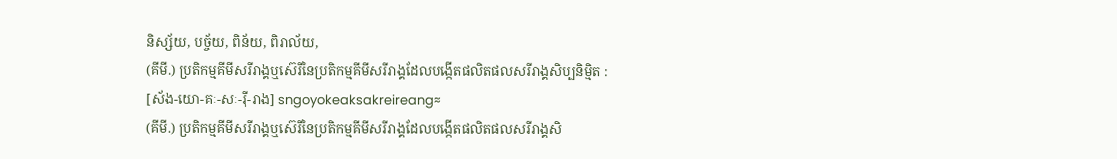និស្ស័យ, បច្ច័យ, ពិន័យ, ពិរាល័យ,
(គីមី.) ប្រតិកម្មគីមីសរីរាង្គឬស៊េរីនៃប្រតិកម្មគីមីសរីរាង្គដែលបង្កើតផលិតផលសរីរាង្គសិប្បនិម្មិត :
[ស័ង-យោ-គៈ-សៈ-រ៉ី-រាង] sngoyokeaksakreireang≈
(គីមី.) ប្រតិកម្មគីមីសរីរាង្គឬស៊េរីនៃប្រតិកម្មគីមីសរីរាង្គដែលបង្កើតផលិតផលសរីរាង្គសិ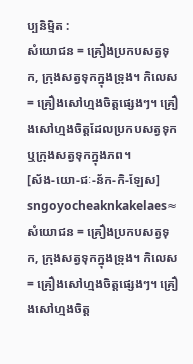ប្បនិម្មិត :
សំយោជន = គ្រឿងប្រកបសត្វទុក, ក្រុងសត្វទុកក្នុងទ្រុង។ កិលេស = គ្រឿងសៅហ្មងចិត្តផ្សេងៗ។ គ្រឿងសៅហ្មងចិត្តដែលប្រកបសត្វទុក ឬក្រុងសត្វទុកក្នុងភព។
[ស័ង-យោ-ជៈ-ន័ក-កិ-ឡែស] sngoyocheaknkakelaes≈
សំយោជន = គ្រឿងប្រកបសត្វទុក, ក្រុងសត្វទុកក្នុងទ្រុង។ កិលេស = គ្រឿងសៅហ្មងចិត្តផ្សេងៗ។ គ្រឿងសៅហ្មងចិត្ត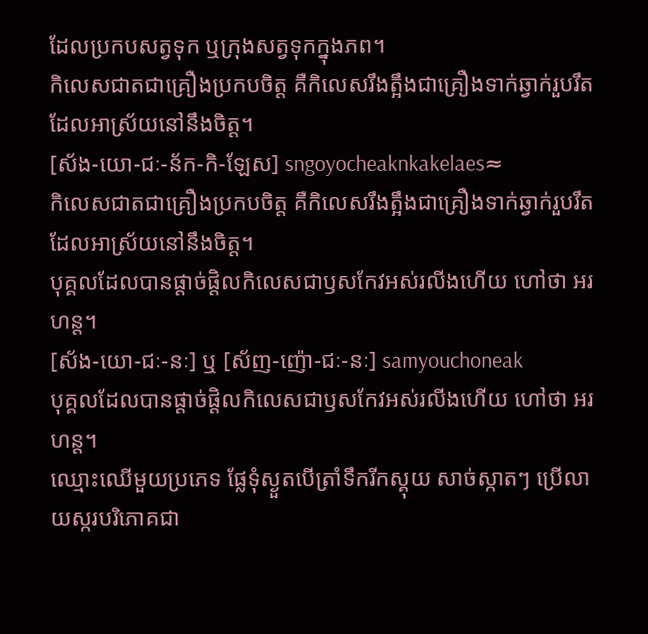ដែលប្រកបសត្វទុក ឬក្រុងសត្វទុកក្នុងភព។
កិលេសជាតជាគ្រឿងប្រកបចិត្ត គឺកិលេសរឹងត្អឹងជាគ្រឿងទាក់ឆ្វាក់រួបរឹតដែលអាស្រ័យនៅនឹងចិត្ត។
[ស័ង-យោ-ជៈ-ន័ក-កិ-ឡែស] sngoyocheaknkakelaes≈
កិលេសជាតជាគ្រឿងប្រកបចិត្ត គឺកិលេសរឹងត្អឹងជាគ្រឿងទាក់ឆ្វាក់រួបរឹតដែលអាស្រ័យនៅនឹងចិត្ត។
បុគ្គលដែលបានផ្ដាច់ផ្ដិលកិលេសជាឫសកែវអស់រលីងហើយ ហៅថា អរហន្ត។
[ស័ង-យោ-ជៈ-នៈ] ឬ [ស័ញ-ញ៉ោ-ជៈ-នៈ] samyouchoneak
បុគ្គលដែលបានផ្ដាច់ផ្ដិលកិលេសជាឫសកែវអស់រលីងហើយ ហៅថា អរហន្ត។
ឈ្មោះឈើមួយប្រភេទ ផ្លែទុំស្ងួតបើត្រាំទឹករីកស្គុយ សាច់ស្កាតៗ ប្រើលាយស្ករបរិភោគជា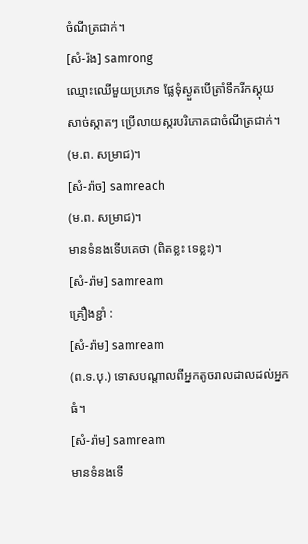ចំណីត្រជាក់។
[សំ-រ៉ង] samrong
ឈ្មោះឈើមួយប្រភេទ ផ្លែទុំស្ងួតបើត្រាំទឹករីកស្គុយ សាច់ស្កាតៗ ប្រើលាយស្ករបរិភោគជាចំណីត្រជាក់។
(ម.ព. សម្រាជ)។
[សំ-រ៉ាច] samreach
(ម.ព. សម្រាជ)។
មានទំនងទើបគេថា (ពិតខ្លះ ទេខ្លះ)។
[សំ-រ៉ាម] samream
គ្រឿងខ្ជាំ :
[សំ-រ៉ាម] samream
(ព.ទ.បុ.) ទោសបណ្ដាលពីអ្នកតូចរាលដាលដល់អ្នកធំ។
[សំ-រ៉ាម] samream
មានទំនងទើ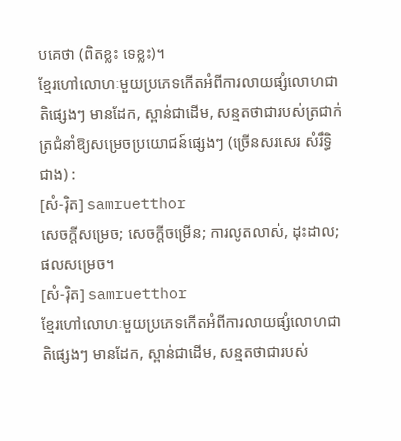បគេថា (ពិតខ្លះ ទេខ្លះ)។
ខ្មែរហៅលោហៈមួយប្រភេទកើតអំពីការលាយផ្សំលោហជាតិផ្សេងៗ មានដែក, ស្ពាន់ជាដើម, សន្មតថាជារបស់ត្រជាក់ត្រជំនាំឱ្យសម្រេចប្រយោជន៍ផ្សេងៗ (ច្រើនសរសេរ សំរឹទ្ធិ ជាង) :
[សំ-រ៉ិត] samruetthor
សេចក្ដីសម្រេច; សេចក្ដីចម្រើន; ការលូតលាស់, ដុះដាល; ផលសម្រេច។
[សំ-រ៉ិត] samruetthor
ខ្មែរហៅលោហៈមួយប្រភេទកើតអំពីការលាយផ្សំលោហជាតិផ្សេងៗ មានដែក, ស្ពាន់ជាដើម, សន្មតថាជារបស់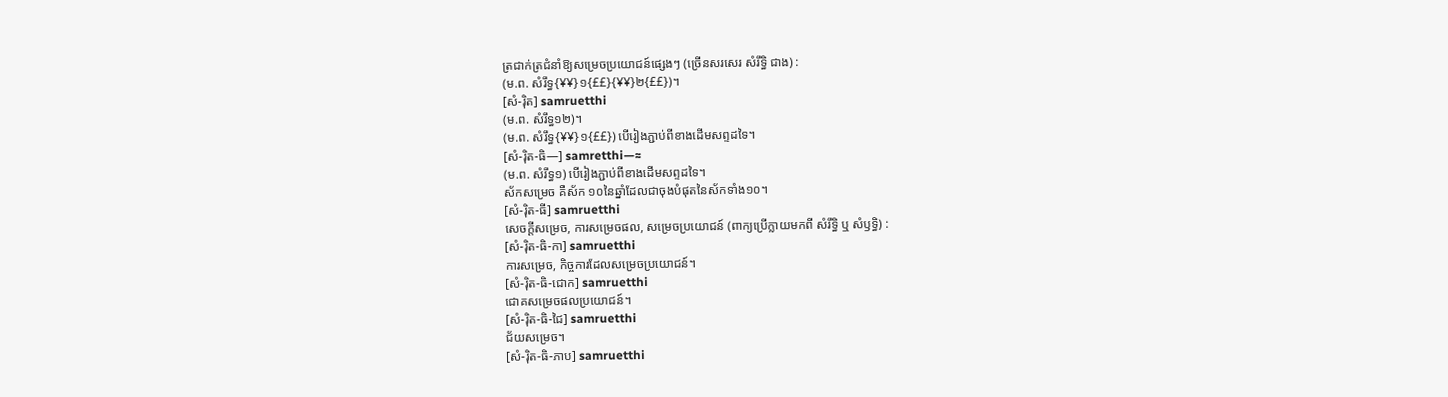ត្រជាក់ត្រជំនាំឱ្យសម្រេចប្រយោជន៍ផ្សេងៗ (ច្រើនសរសេរ សំរឹទ្ធិ ជាង) :
(ម.ព. សំរឹទ្ធ{¥¥}១{££}{¥¥}២{££})។
[សំ-រ៉ិត] samruetthi
(ម.ព. សំរឹទ្ធ១២)។
(ម.ព. សំរឹទ្ធ{¥¥}១{££}) បើរៀងភ្ជាប់ពីខាងដើមសព្ទដទៃ។
[សំ-រ៉ិត-ធិ—] samretthi—≈
(ម.ព. សំរឹទ្ធ១) បើរៀងភ្ជាប់ពីខាងដើមសព្ទដទៃ។
ស័កសម្រេច គឺស័ក ១០នៃឆ្នាំដែលជាចុងបំផុតនៃស័កទាំង១០។
[សំ-រ៉ិត-ធី] samruetthi
សេចក្ដីសម្រេច, ការសម្រេចផល, សម្រេចប្រយោជន៍ (ពាក្យប្រើក្លាយមកពី សំរឹទ្ធិ ឬ សំឫទ្ធិ) :
[សំ-រ៉ិត-ធិ-កា] samruetthi
ការសម្រេច, កិច្ចការដែលសម្រេចប្រយោជន៍។
[សំ-រ៉ិត-ធិ-ជោក] samruetthi
ជោគសម្រេចផលប្រយោជន៍។
[សំ-រ៉ិត-ធិ-ជៃ] samruetthi
ជ័យសម្រេច។
[សំ-រ៉ិត-ធិ-ភាប] samruetthi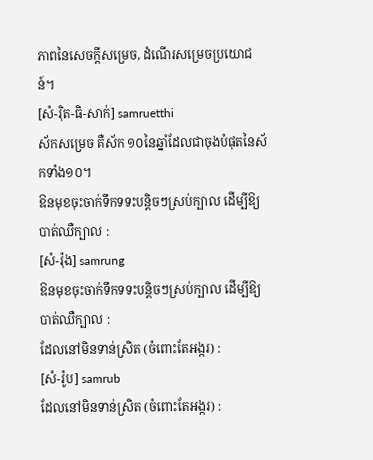ភាពនៃសេចក្ដីសម្រេច, ដំណើរសម្រេចប្រយោជន៍។
[សំ-រ៉ិត-ធិ-សាក់] samruetthi
ស័កសម្រេច គឺស័ក ១០នៃឆ្នាំដែលជាចុងបំផុតនៃស័កទាំង១០។
ឱនមុខចុះចាក់ទឹកទទះបន្តិចៗស្រប់ក្បាល ដើម្បីឱ្យបាត់ឈឺក្បាល :
[សំ-រ៉ុង] samrung
ឱនមុខចុះចាក់ទឹកទទះបន្តិចៗស្រប់ក្បាល ដើម្បីឱ្យបាត់ឈឺក្បាល :
ដែលនៅមិនទាន់ស្រិត (ចំពោះតែអង្ករ) :
[សំ-រ៉ូប] samrub
ដែលនៅមិនទាន់ស្រិត (ចំពោះតែអង្ករ) :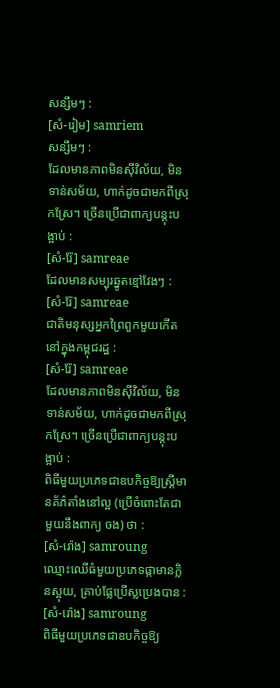សន្សឹមៗ :
[សំ-រៀម] samriem
សន្សឹមៗ :
ដែលមានភាពមិនស៊ីវិល័យ, មិនទាន់សម័យ, ហាក់ដូចជាមកពីស្រុកស្រែ។ ច្រើនប្រើជាពាក្យបន្តុះបង្អាប់ :
[សំ-រ៉ែ] samreae
ដែលមានសម្បុរឆ្នូតខ្មៅវែងៗ :
[សំ-រ៉ែ] samreae
ជាតិមនុស្សអ្នកព្រៃពួកមួយកើតនៅក្នុងកម្ពុជរដ្ឋ :
[សំ-រ៉ែ] samreae
ដែលមានភាពមិនស៊ីវិល័យ, មិនទាន់សម័យ, ហាក់ដូចជាមកពីស្រុកស្រែ។ ច្រើនប្រើជាពាក្យបន្តុះបង្អាប់ :
ពិធីមួយប្រភេទជាឧបកិច្ចឱ្យស្ត្រីមានគ័ភ៌តាំងនៅល្អ (ប្រើចំពោះតែជាមួយនឹងពាក្យ ចង) ថា :
[សំ-រ៉ោង] samroung
ឈ្មោះឈើធំមួយប្រភេទផ្កាមានក្លិនស្អុយ, គ្រាប់ផ្លែប្រើស្លប្រេងបាន :
[សំ-រ៉ោង] samroung
ពិធីមួយប្រភេទជាឧបកិច្ចឱ្យ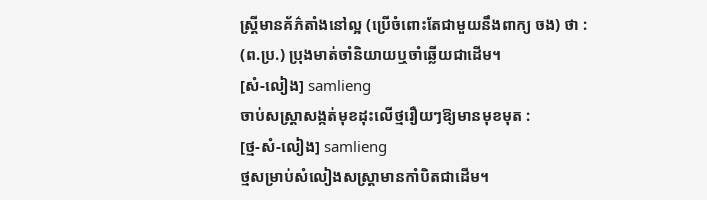ស្ត្រីមានគ័ភ៌តាំងនៅល្អ (ប្រើចំពោះតែជាមួយនឹងពាក្យ ចង) ថា :
(ព.ប្រ.) ប្រុងមាត់ចាំនិយាយឬចាំឆ្លើយជាដើម។
[សំ-លៀង] samlieng
ចាប់សស្ត្រាសង្កត់មុខដុះលើថ្មរឿយៗឱ្យមានមុខមុត :
[ថ្ម-សំ-លៀង] samlieng
ថ្មសម្រាប់សំលៀងសស្ត្រាមានកាំបិតជាដើម។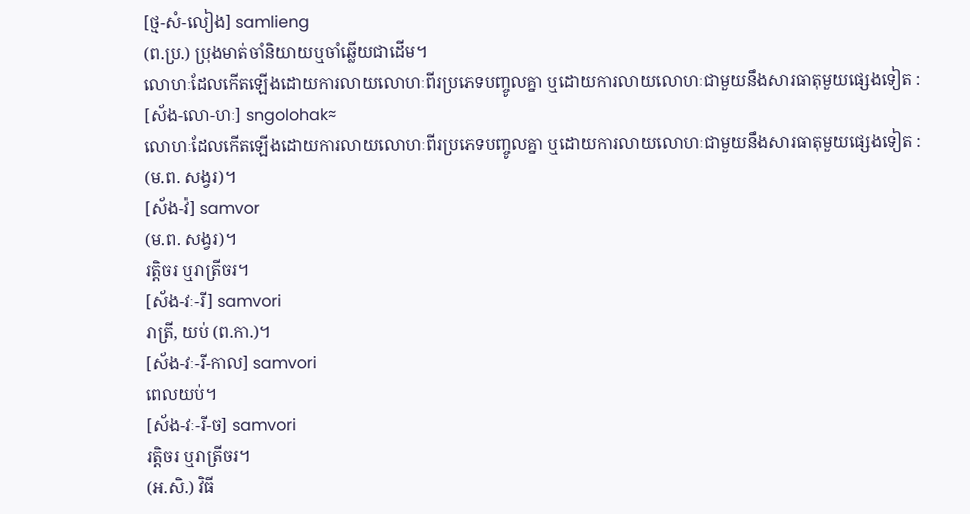[ថ្ម-សំ-លៀង] samlieng
(ព.ប្រ.) ប្រុងមាត់ចាំនិយាយឬចាំឆ្លើយជាដើម។
លោហៈដែលកើតឡើងដោយការលាយលោហៈពីរប្រភេទបញ្ចូលគ្នា ឬដោយការលាយលោហៈជាមួយនឹងសារធាតុមួយផ្សេងទៀត :
[ស័ង-លោ-ហៈ] sngolohak≈
លោហៈដែលកើតឡើងដោយការលាយលោហៈពីរប្រភេទបញ្ចូលគ្នា ឬដោយការលាយលោហៈជាមួយនឹងសារធាតុមួយផ្សេងទៀត :
(ម.ព. សង្វរ)។
[ស័ង-វ៉] samvor
(ម.ព. សង្វរ)។
រត្តិចរ ឬរាត្រីចរ។
[ស័ង-វៈ-រី] samvori
រាត្រី, យប់ (ព.កា.)។
[ស័ង-វៈ-រី-កាល] samvori
ពេលយប់។
[ស័ង-វៈ-រី-ច] samvori
រត្តិចរ ឬរាត្រីចរ។
(អ.សិ.) វិធី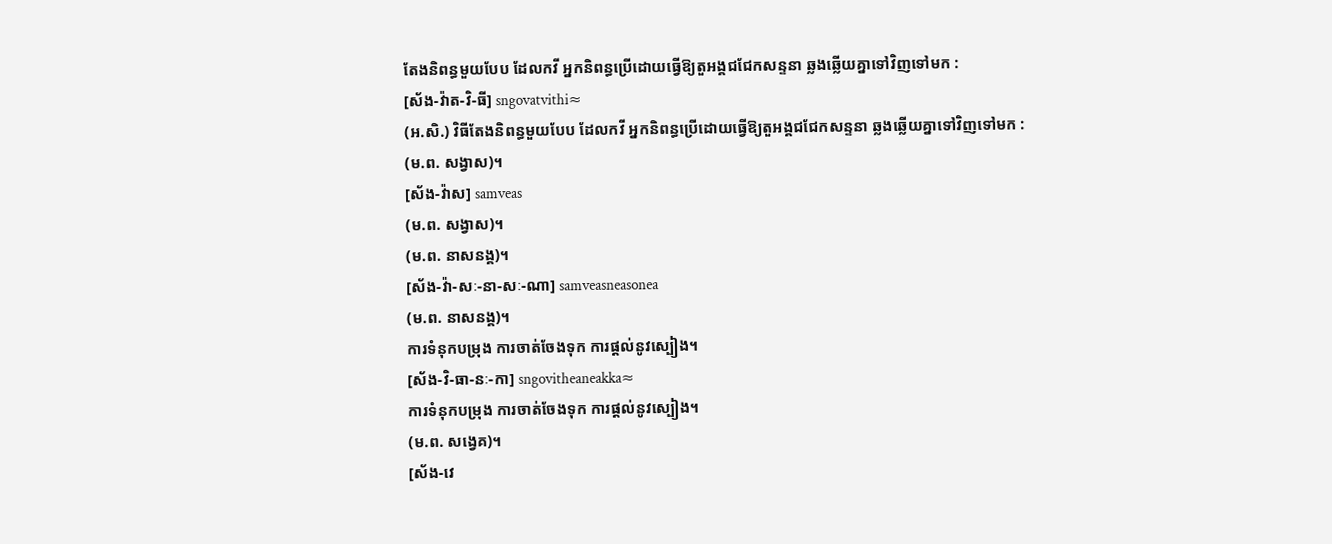តែងនិពន្ធមួយបែប ដែលកវី អ្នកនិពន្ធប្រើដោយធ្វើឱ្យតួអង្គជជែកសន្ទនា ឆ្លងឆ្លើយគ្នាទៅវិញទៅមក :
[ស័ង-វ៉ាត-វិ-ធី] sngovatvithi≈
(អ.សិ.) វិធីតែងនិពន្ធមួយបែប ដែលកវី អ្នកនិពន្ធប្រើដោយធ្វើឱ្យតួអង្គជជែកសន្ទនា ឆ្លងឆ្លើយគ្នាទៅវិញទៅមក :
(ម.ព. សង្វាស)។
[ស័ង-វ៉ាស] samveas
(ម.ព. សង្វាស)។
(ម.ព. នាសនង្គ)។
[ស័ង-វ៉ា-សៈ-នា-សៈ-ណា] samveasneasonea
(ម.ព. នាសនង្គ)។
ការទំនុកបម្រុង ការចាត់ចែងទុក ការផ្ដល់នូវស្បៀង។
[ស័ង-វិ-ធា-នៈ-កា] sngovitheaneakka≈
ការទំនុកបម្រុង ការចាត់ចែងទុក ការផ្ដល់នូវស្បៀង។
(ម.ព. សង្វេគ)។
[ស័ង-វេ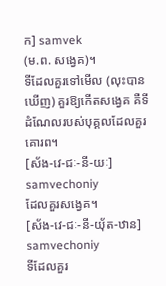ក] samvek
(ម.ព. សង្វេគ)។
ទីដែលគួរទៅមើល (លុះបានឃើញ) គួរឱ្យកើតសង្វេគ គឺទីដំណែលរបស់បុគ្គលដែលគួរគោរព។
[ស័ង-វេ-ជៈ-នី-យៈ] samvechoniy
ដែលគួរសង្វេគ។
[ស័ង-វេ-ជៈ-នី-យ៉័ត-ឋាន] samvechoniy
ទីដែលគួរ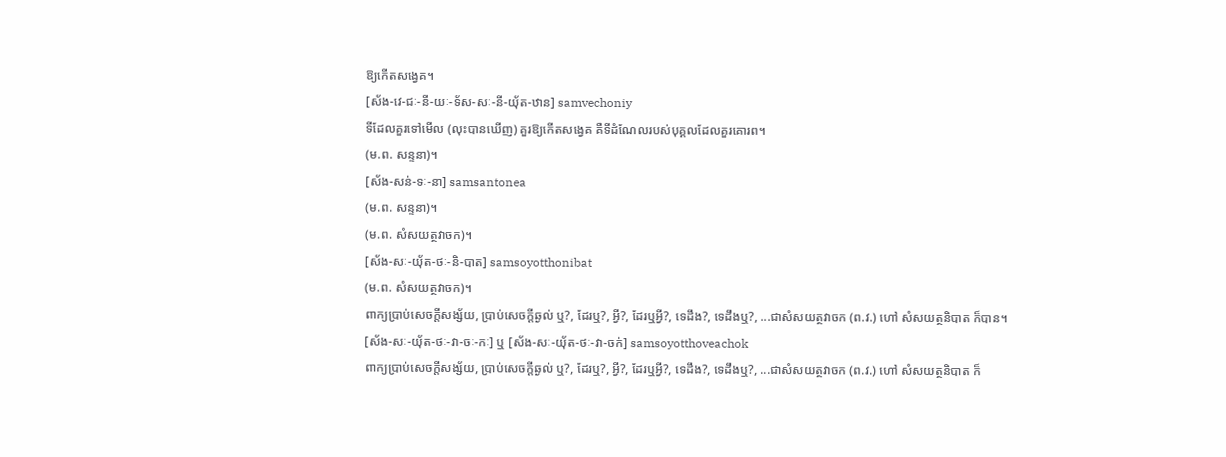ឱ្យកើតសង្វេគ។
[ស័ង-វេ-ជៈ-នី-យៈ-ទ័ស-សៈ-នី-យុ័ត-ឋាន] samvechoniy
ទីដែលគួរទៅមើល (លុះបានឃើញ) គួរឱ្យកើតសង្វេគ គឺទីដំណែលរបស់បុគ្គលដែលគួរគោរព។
(ម.ព. សន្ទនា)។
[ស័ង-សន់-ទៈ-នា] samsantonea
(ម.ព. សន្ទនា)។
(ម.ព. សំសយត្ថវាចក)។
[ស័ង-សៈ-យុ័ត-ថៈ-និ-បាត] samsoyotthonibat
(ម.ព. សំសយត្ថវាចក)។
ពាក្យប្រាប់សេចក្ដីសង្ស័យ, ប្រាប់សេចក្ដីឆ្ងល់ ឬ?, ដែរឬ?, អ្វី?, ដែរឬអ្វី?, ទេដឹង?, ទេដឹងឬ?, ...ជាសំសយត្ថវាចក (ព.វ.) ហៅ សំសយត្ថនិបាត ក៏បាន។
[ស័ង-សៈ-យុ័ត-ថៈ-វា-ចៈ-កៈ] ឬ [ស័ង-សៈ-យុ័ត-ថៈ-វា-ចក់] samsoyotthoveachok
ពាក្យប្រាប់សេចក្ដីសង្ស័យ, ប្រាប់សេចក្ដីឆ្ងល់ ឬ?, ដែរឬ?, អ្វី?, ដែរឬអ្វី?, ទេដឹង?, ទេដឹងឬ?, ...ជាសំសយត្ថវាចក (ព.វ.) ហៅ សំសយត្ថនិបាត ក៏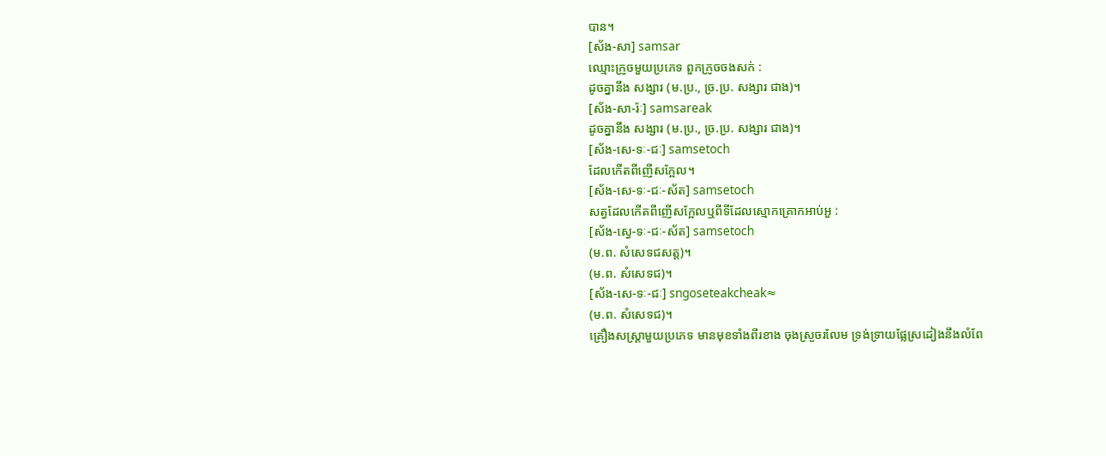បាន។
[ស័ង-សា] samsar
ឈ្មោះក្រូចមួយប្រភេទ ពួកក្រូចចងសក់ :
ដូចគ្នានឹង សង្សារ (ម.ប្រ., ច្រ.ប្រ. សង្សារ ជាង)។
[ស័ង-សា-រ៉ៈ] samsareak
ដូចគ្នានឹង សង្សារ (ម.ប្រ., ច្រ.ប្រ. សង្សារ ជាង)។
[ស័ង-សេ-ទៈ-ជៈ] samsetoch
ដែលកើតពីញើសក្អែល។
[ស័ង-សេ-ទៈ-ជៈ-ស័ត] samsetoch
សត្វដែលកើតពីញើសក្អែលឬពីទីដែលស្មោកគ្រោកអាប់អួ :
[ស័ង-ស្វេ-ទៈ-ជៈ-ស័ត] samsetoch
(ម.ព. សំសេទជសត្ត)។
(ម.ព. សំសេទជ)។
[ស័ង-សេ-ទៈ-ជៈ] sngoseteakcheak≈
(ម.ព. សំសេទជ)។
គ្រឿងសស្ត្រាមួយប្រភេទ មានមុខទាំងពីរខាង ចុងស្រួចរលែម ទ្រង់ទ្រាយផ្លែស្រដៀងនឹងលំពែ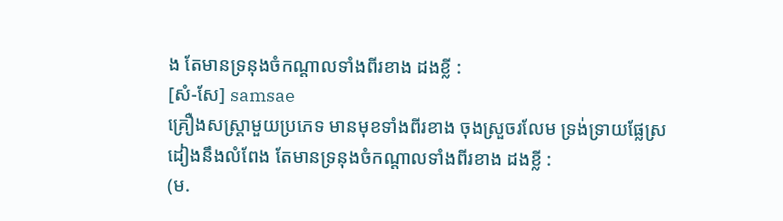ង តែមានទ្រនុងចំកណ្ដាលទាំងពីរខាង ដងខ្លី :
[សំ-សែ] samsae
គ្រឿងសស្ត្រាមួយប្រភេទ មានមុខទាំងពីរខាង ចុងស្រួចរលែម ទ្រង់ទ្រាយផ្លែស្រដៀងនឹងលំពែង តែមានទ្រនុងចំកណ្ដាលទាំងពីរខាង ដងខ្លី :
(ម.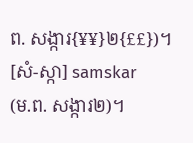ព. សង្ការ{¥¥}២{££})។
[សំ-ស្កា] samskar
(ម.ព. សង្ការ២)។